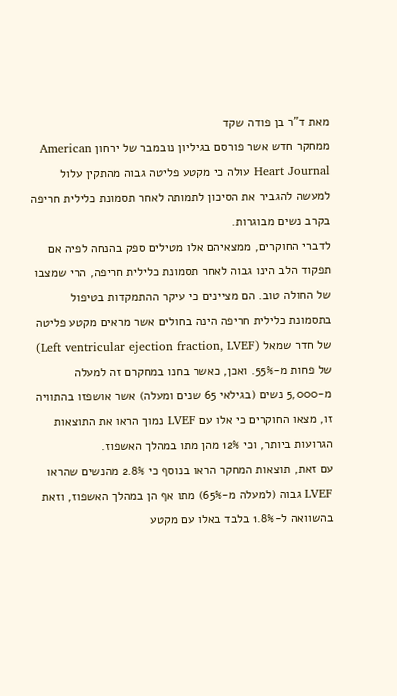מאת ד”ר בן פודה שקד
ממחקר חדש אשר פורסם בגיליון נובמבר של ירחון American Heart Journal עולה כי מקטע פליטה גבוה מהתקין עלול למעשה להגביר את הסיכון לתמותה לאחר תסמונת כלילית חריפה בקרב נשים מבוגרות.
לדברי החוקרים, ממצאיהם אלו מטילים ספק בהנחה לפיה אם תפקוד הלב הינו גבוה לאחר תסמונת כלילית חריפה, הרי שמצבו של החולה טוב. הם מציינים כי עיקר ההתמקדות בטיפול בתסמונת כלילית חריפה הינה בחולים אשר מראים מקטע פליטה של חדר שמאל (Left ventricular ejection fraction, LVEF) של פחות מ-55%. ואכן, כאשר בחנו במחקרם זה למעלה מ-5,000 נשים (בגילאי 65 שנים ומעלה) אשר אושפזו בהתוויה זו, מצאו החוקרים כי אלו עם LVEF נמוך הראו את התוצאות הגרועות ביותר, וכי 12% מהן מתו במהלך האשפוז.
עם זאת, תוצאות המחקר הראו בנוסף כי 2.8% מהנשים שהראו LVEF גבוה (למעלה מ-65%) מתו אף הן במהלך האשפוז, וזאת בהשוואה ל-1.8% בלבד באלו עם מקטע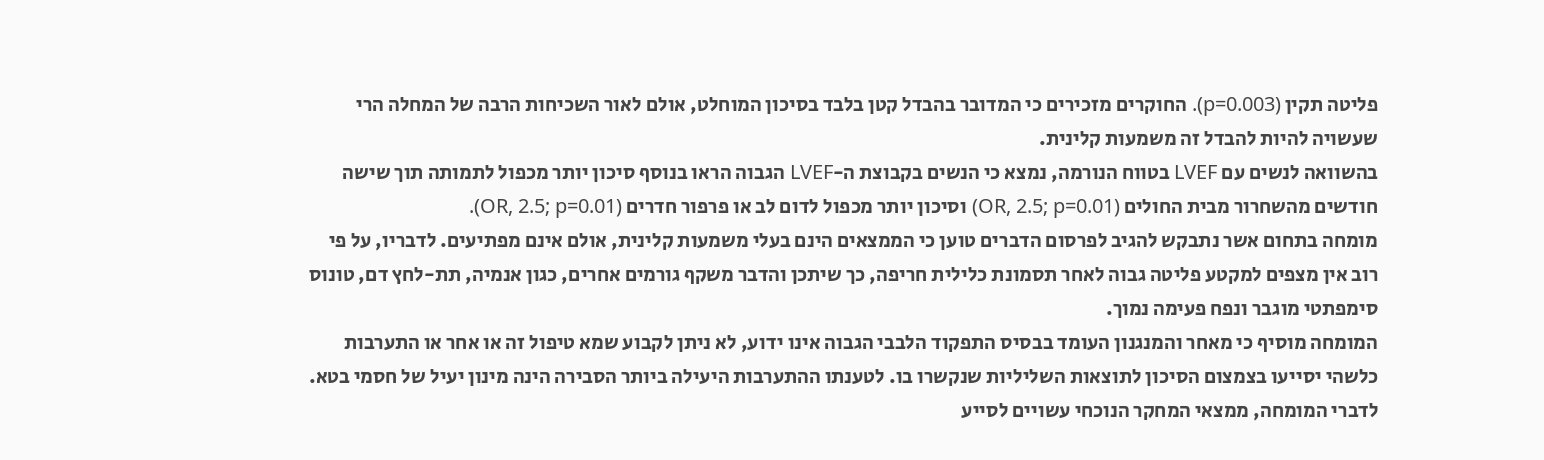פליטה תקין (p=0.003). החוקרים מזכירים כי המדובר בהבדל קטן בלבד בסיכון המוחלט, אולם לאור השכיחות הרבה של המחלה הרי שעשויה להיות להבדל זה משמעות קלינית.
בהשוואה לנשים עם LVEF בטווח הנורמה, נמצא כי הנשים בקבוצת ה-LVEF הגבוה הראו בנוסף סיכון יותר מכפול לתמותה תוך שישה חודשים מהשחרור מבית החולים (OR, 2.5; p=0.01) וסיכון יותר מכפול לדום לב או פרפור חדרים (OR, 2.5; p=0.01).
מומחה בתחום אשר נתבקש להגיב לפרסום הדברים טוען כי הממצאים הינם בעלי משמעות קלינית, אולם אינם מפתיעים. לדבריו, על פי רוב אין מצפים למקטע פליטה גבוה לאחר תסמונת כלילית חריפה, כך שיתכן והדבר משקף גורמים אחרים, כגון אנמיה, תת-לחץ דם, טונוס סימפתטי מוגבר ונפח פעימה נמוך.
המומחה מוסיף כי מאחר והמנגנון העומד בבסיס התפקוד הלבבי הגבוה אינו ידוע, לא ניתן לקבוע שמא טיפול זה או אחר או התערבות כלשהי יסייעו בצמצום הסיכון לתוצאות השליליות שנקשרו בו. לטענתו ההתערבות היעילה ביותר הסבירה הינה מינון יעיל של חסמי בטא.
לדברי המומחה, ממצאי המחקר הנוכחי עשויים לסייע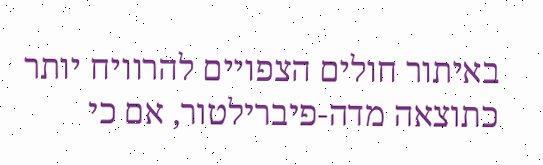באיתור חולים הצפויים להרוויח יותר כתוצאה מדה-פיברילטור, אם כי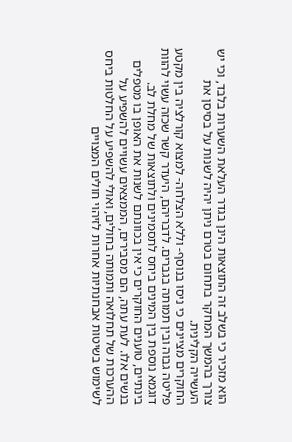הוא מזכיר כי בשלב זה התוצאות הינן בגדר העלאת השערות בלבד, וכי יש צורך בהמשך המחקר בתחום בטרם ניתן יהיה לשנות על בסיסן את העשייה הקלינית.
החוקרים מציינים כי ניסו בנוסף- וללא הצלחה- למצוא קורלציה בין מקטע פליטה גבוה ובין תמותה בגברים. לדבריהם, היעדר קשר שכזה עשוי להוות דוגמא נוספת בין המינים ביחס לתסמינים ולתוצאות של מחלת לב. בינתיים, טוענים החוקרים כי אין בכוונתם לשנות את האופן בו מטפלים בנשים אלו. לעת עתה, הם מסבירים, הממצאים עשויים להשפיע על ההערכות של תחלואה ותמותה בחולים, ואולי להשפיע על החלטות ביחס לשימוש בשיטות אבחנתיות אחרות לזיהוי חולים המצויים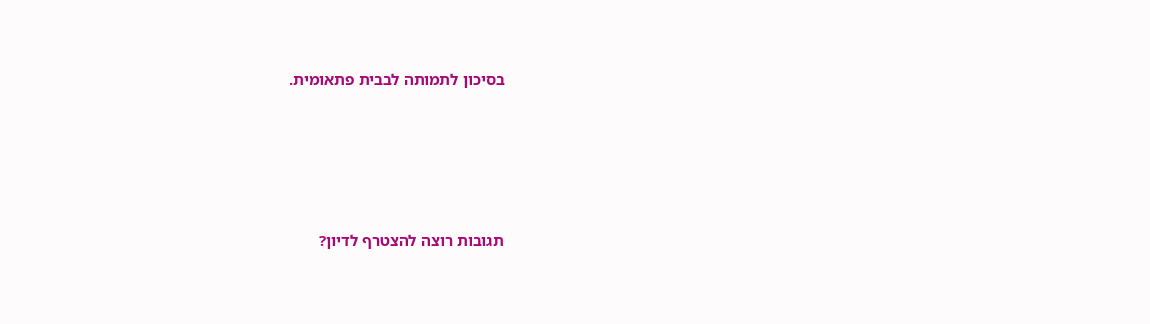בסיכון לתמותה לבבית פתאומית.






תגובות רוצה להצטרף לדיון?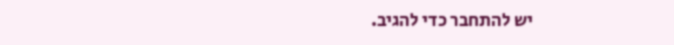יש להתחבר כדי להגיב.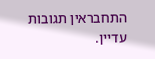התחבראין תגובות עדיין.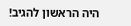היה הראשון להגיב!